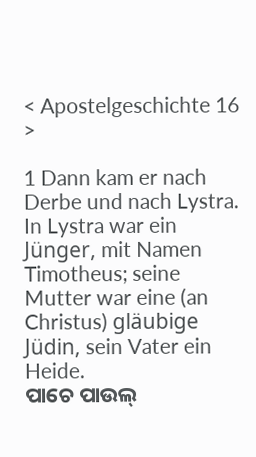< Apostelgeschichte 16 >

1 Dann kam er nach Derbe und nach Lystra. In Lystra war ein Jünger, mit Namen Timotheus; seine Mutter war eine (an Christus) gläubige Jüdin, sein Vater ein Heide.
ପାଚେ ପାଉଲ୍‌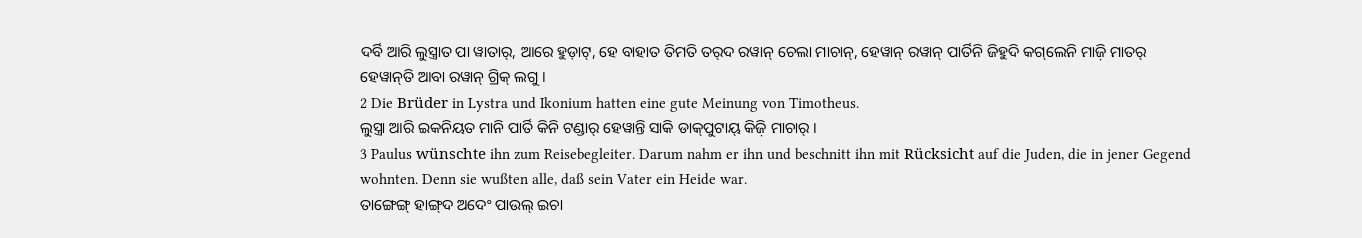ଦର୍ବି ଆରି ଲୁସ୍ତ୍ରାତ ପା ୱାତାର୍, ଆରେ ହୁଡ଼ାଟ୍‌, ହେ ବାହାତ ତିମତି ତର୍‌ଦ ରୱାନ୍‌ ଚେଲା ମାଚାନ୍‌, ହେୱାନ୍‌ ରୱାନ୍‌ ପାର୍ତିନି ଜିହୁଦି କଗ୍‌ଲେନି ମାଜ଼ି ମାତର୍‌ ହେୱାନ୍‌ତି ଆବା ରୱାନ୍‌ ଗ୍ରିକ୍‌ ଲଗୁ ।
2 Die Brüder in Lystra und Ikonium hatten eine gute Meinung von Timotheus.
ଲୁସ୍ତ୍ରା ଆରି ଇକନିୟତ ମାନି ପାର୍ତି କିନି ଟଣ୍ଡାର୍‌ ହେୱାନ୍ତି ସାକି ଡାକ୍‍ପୁଟାୟ୍‍ କିଜ଼ି ମାଚାର୍‌ ।
3 Paulus wünschte ihn zum Reisebegleiter. Darum nahm er ihn und beschnitt ihn mit Rücksicht auf die Juden, die in jener Gegend wohnten. Denn sie wußten alle, daß sein Vater ein Heide war.
ତାଙ୍ଗେଙ୍ଗ୍ ହାଙ୍ଗ୍‌ଦ ଅଦେଂ ପାଉଲ୍‌ ଇଚା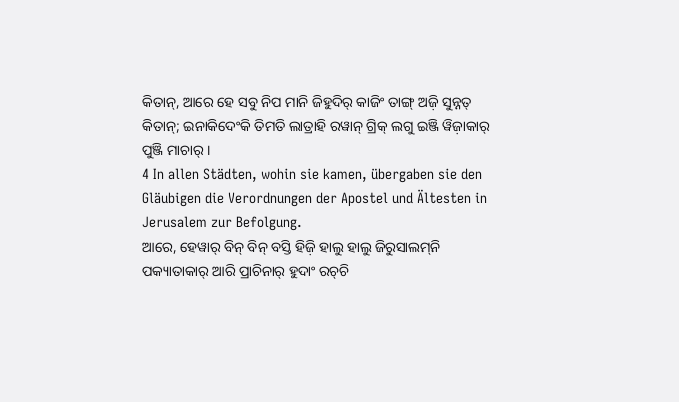କିତାନ୍‌, ଆରେ ହେ ସବୁ ନିପ ମାନି ଜିହୁଦିର୍‌ କାଜିଂ ତାଙ୍ଗ୍‌ ଅଜ଼ି ସୁନ୍ନତ୍‌ କିତାନ୍‌; ଇନାକିଦେଂକି ତିମତି ଲାତ୍ରାହି ରୱାନ୍‌ ଗ୍ରିକ୍‌ ଲଗୁ ଇଞ୍ଜି ୱିଜ଼ାକାର୍‌ ପୁଞ୍ଜି ମାଚାର୍‌ ।
4 In allen Städten, wohin sie kamen, übergaben sie den Gläubigen die Verordnungen der Apostel und Ältesten in Jerusalem zur Befolgung.
ଆରେ, ହେୱାର୍‌ ବିନ୍‌ ବିନ୍‌ ବସ୍ତି ହିଜ଼ି ହାଲୁ ହାଲୁ ଜିରୁସାଲମ୍‌ନି ପକ୍ୟାତାକାର୍‌ ଆରି ପ୍ରାଚିନାର୍‌ ହୁଦାଂ ରଚ୍‌ଚି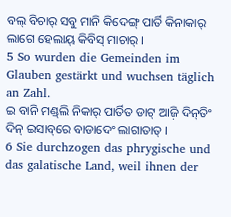ବଲ୍‌ ବିଚାର୍‌ ସବୁ ମାନି କିଦେଙ୍ଗ୍‌ ପାର୍ତି କିନାକାର୍‌ ଲାଗେ ହେଲାୟ୍‌ କିବିସ୍‍ ମାଚାର୍‌ ।
5 So wurden die Gemeinden im Glauben gestärkt und wuchsen täglich an Zahl.
ଇ ବାନି ମଣ୍ଡ୍‌ଲି ନିକାର୍‌ ପାର୍ତିତ ଡାଟ୍‌ ଆଜ଼ି ଦିନ୍‌ତିଂ ଦିନ୍‌ ଇସାବ୍‌ରେ ବାଡାଦେଂ ଲାଗାତାତ୍‌ ।
6 Sie durchzogen das phrygische und das galatische Land, weil ihnen der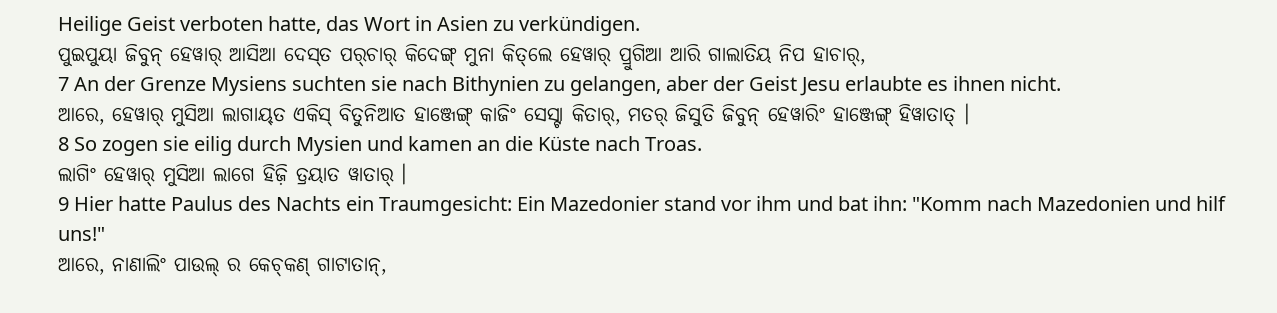Heilige Geist verboten hatte, das Wort in Asien zu verkündigen.
ପୁଇପୁୟା ଜିବୁନ୍‌ ହେୱାର୍‌ ଆସିଆ ଦେସ୍‌ତ ପର୍‌ଚାର୍‌ କିଦେଙ୍ଗ୍‌ ମୁନା କିତ୍‌ଲେ ହେୱାର୍‌ ପ୍ରୁଗିଆ ଆରି ଗାଲାତିୟ ନିପ ହାଚାର୍‌,
7 An der Grenze Mysiens suchten sie nach Bithynien zu gelangen, aber der Geist Jesu erlaubte es ihnen nicht.
ଆରେ, ହେୱାର୍‌ ମୁସିଆ ଲାଗାୟ୍‍ତ ଏକିସ୍ ବିତୁନିଆତ ହାଞ୍ଜେଙ୍ଗ୍‌ କାଜିଂ ସେସ୍ଟା କିତାର୍‌, ମତର୍‌ ଜିସୁତି ଜିବୁନ୍‌ ହେୱାରିଂ ହାଞ୍ଜେଙ୍ଗ୍‌ ହିୱାତାତ୍ ।
8 So zogen sie eilig durch Mysien und kamen an die Küste nach Troas.
ଲାଗିଂ ହେୱାର୍‌ ମୁସିଆ ଲାଗେ ହିଜ଼ି ତ୍ରୟାତ ୱାତାର୍ ।
9 Hier hatte Paulus des Nachts ein Traumgesicht: Ein Mazedonier stand vor ihm und bat ihn: "Komm nach Mazedonien und hilf uns!"
ଆରେ, ନାଣାଲିଂ ପାଉଲ୍‌ ର କେଚ୍‌କଣ୍‌ ଗାଟାତାନ୍‍,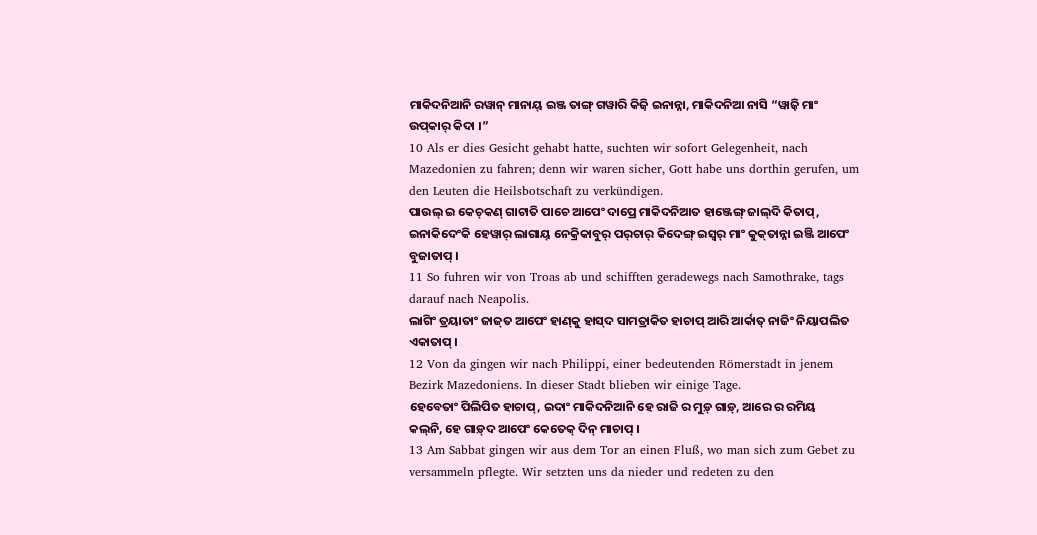ମାକିଦନିଆନି ରୱାନ୍‌ ମାନାୟ୍‍ ଇଞ୍ଜ ତାଙ୍ଗ୍‌ ଗୱାରି କିଜ଼ି ଇନାନ୍ନା, ମାକିଦନିଆ ନାସି “ୱାଜ଼ି ମାଂ ଉପ୍‌କାର୍‌ କିଦା ।”
10 Als er dies Gesicht gehabt hatte, suchten wir sofort Gelegenheit, nach Mazedonien zu fahren; denn wir waren sicher, Gott habe uns dorthin gerufen, um den Leuten die Heilsbotschaft zu verkündigen.
ପାଉଲ୍‌ ଇ କେଚ୍‌କଣ୍‌ ଗାଟାତି ପାଚେ ଆପେଂ ଦାପ୍ରେ ମାକିଦନିଆତ ହାଞ୍ଜେଙ୍ଗ୍‌ ଜାଲ୍‌ଦି କିତାପ୍, ଇନାକିଦେଂକି ହେୱାର୍‌ ଲାଗାୟ୍‌ ନେକ୍ରିକାବୁର୍‌ ପର୍‌ଚାର୍‌ କିଦେଙ୍ଗ୍‌ ଇସ୍ୱର୍‌ ମାଂ କୁକ୍‍ତାନ୍ନା ଇଞ୍ଜି ଆପେଂ ବୁଜାତାପ୍ ।
11 So fuhren wir von Troas ab und schifften geradewegs nach Samothrake, tags darauf nach Neapolis.
ଲାଗିଂ ତ୍ରୟାତାଂ ଜାଜ୍‌ତ ଆପେଂ ହାଣ୍‍କୁ ହାସ୍‌ଦ ସାମତ୍ରାକିତ ହାଚାପ୍‌ ଆରି ଆର୍କାତ୍‌ ନାଜିଂ ନିୟାପଲିତ ଏକାତାପ୍ ।
12 Von da gingen wir nach Philippi, einer bedeutenden Römerstadt in jenem Bezirk Mazedoniens. In dieser Stadt blieben wir einige Tage.
ହେବେତାଂ ପିଲିପିତ ହାଚାପ୍, ଇଦାଂ ମାକିଦନିଆନି ହେ ରାଜି ର ମୁଡ଼୍‌ ଗାଡ଼୍‌, ଆରେ ର ରମିୟ କଲ୍‍ନି, ହେ ଗାଡ଼୍‌ଦ ଆପେଂ କେତେକ୍‌ ଦିନ୍‌ ମାଚାପ୍ ।
13 Am Sabbat gingen wir aus dem Tor an einen Fluß, wo man sich zum Gebet zu versammeln pflegte. Wir setzten uns da nieder und redeten zu den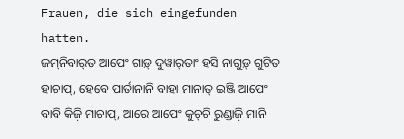Frauen, die sich eingefunden hatten.
ଜମ୍‌ନିବାର୍‌ତ ଆପେଂ ଗାଡ଼୍‌ ଦୁୱାର୍‍ତାଂ ହସି ନାଗୁଡ଼୍‌ ଗୁଟିତ ହାଚାପ୍, ହେବେ ପାର୍ତାନାନି ବାହା ମାନାତ୍‌ ଇଞ୍ଜି ଆପେଂ ବାବି କିଜ଼ି ମାଚାପ୍, ଆରେ ଆପେଂ କୁଚ୍‌ଚି ରୁଣ୍ଡାଜ଼ି ମାନି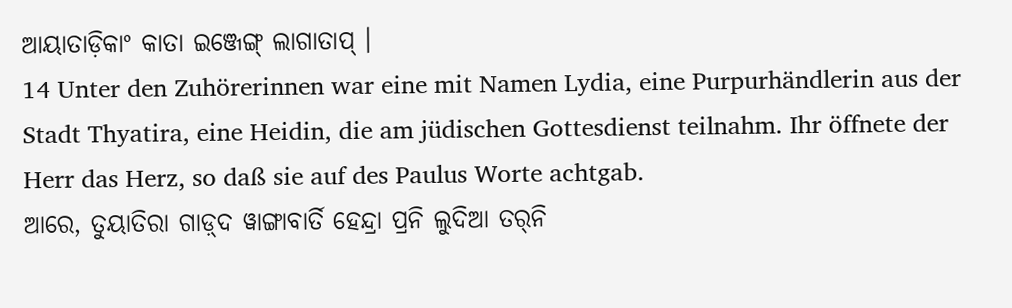ଆୟାତାଡ଼ିକାଂ କାତା ଇଞ୍ଜେଙ୍ଗ୍‌ ଲାଗାତାପ୍ ।
14 Unter den Zuhörerinnen war eine mit Namen Lydia, eine Purpurhändlerin aus der Stadt Thyatira, eine Heidin, die am jüdischen Gottesdienst teilnahm. Ihr öffnete der Herr das Herz, so daß sie auf des Paulus Worte achtgab.
ଆରେ, ତୁୟାତିରା ଗାଡ଼୍‌ଦ ୱାଙ୍ଗାବାର୍ତି ହେନ୍ଦ୍ରା ପ୍ରନି ଲୁଦିଆ ତର୍‌ନି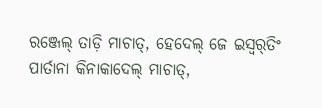ରଞ୍ଜେଲ୍‌ ତାଡ଼ି ମାଚାତ୍, ହେଦେଲ୍‌ ଜେ ଇସ୍ୱର୍‌ତିଂ ପାର୍ତାନା କିନାକାଦେଲ୍‌ ମାଚାତ୍‌,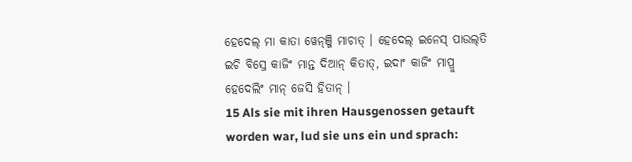ହେଦେଲ୍‌ ମା କାତା ୱେନ୍‌ଞ୍ଜି ମାଚାତ୍‌ । ହେଦେଲ୍‌ ଇନେସ୍‌ ପାଉଲ୍‌ତି ଇଚି ବିସ୍ରେ କାଜିଂ ମାନ୍ତ ଦିଆନ୍‌ କିତାତ୍‌, ଇଦାଂ କାଜିଂ ମାପ୍ରୁ ହେଦେଲିଂ ମାନ୍‌ ଜେସି ହିତାନ୍‌ ।
15 Als sie mit ihren Hausgenossen getauft worden war, lud sie uns ein und sprach: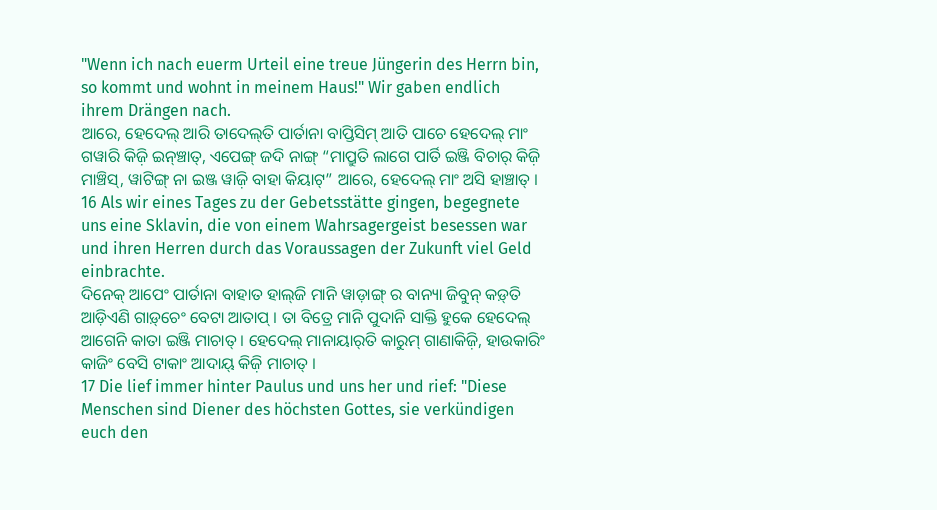"Wenn ich nach euerm Urteil eine treue Jüngerin des Herrn bin, so kommt und wohnt in meinem Haus!" Wir gaben endlich ihrem Drängen nach.
ଆରେ, ହେଦେଲ୍‌ ଆରି ତାଦେଲ୍‍ତି ପାର୍ତାନା ବାପ୍ତିସିମ୍‌ ଆତି ପାଚେ ହେଦେଲ୍‌ ମାଂ ଗୱାରି କିଜ଼ି ଇନ୍‍ଞ୍ଚାତ୍, ଏପେଙ୍ଗ୍‌ ଜଦି ନାଙ୍ଗ୍‌ “ମାପ୍ରୁତି ଲାଗେ ପାର୍ତି ଇଞ୍ଜି ବିଚାର୍‌ କିଜ଼ି ମାଞ୍ଚିସ୍, ୱାଟିଙ୍ଗ୍‌ ନା ଇଞ୍ଜ ୱାଜ଼ି ବାହା କିୟାଟ୍‌” ଆରେ, ହେଦେଲ୍‌ ମାଂ ଅସି ହାଞ୍ଚାତ୍‍ ।
16 Als wir eines Tages zu der Gebetsstätte gingen, begegnete uns eine Sklavin, die von einem Wahrsagergeist besessen war und ihren Herren durch das Voraussagen der Zukunft viel Geld einbrachte.
ଦିନେକ୍‌ ଆପେଂ ପାର୍ତାନା ବାହାତ ହାଲ୍‌ଜି ମାନି ୱାଡ଼ାଙ୍ଗ୍‌ ର ବାନ୍ୟା ଜିବୁନ୍‍ କଡ଼୍‌ତି ଆଡ଼ିଏଣି ଗାଡ଼୍‌ଚେଂ ବେଟା ଆତାପ୍‌ । ତା ବିତ୍ରେ ମାନି ପୁଦାନି ସାକ୍ତି ହୁକେ ହେଦେଲ୍‌ ଆଗେନି କାତା ଇଞ୍ଜି ମାଚାତ୍‌ । ହେଦେଲ୍‌ ମାନାୟାର୍‌ତି କାରୁମ୍‍ ଗାଣାକିଜ଼ି, ହାଉକାରିଂ କାଜିଂ ବେସି ଟାକାଂ ଆଦାୟ୍‌ କିଜ଼ି ମାଚାତ୍‌ ।
17 Die lief immer hinter Paulus und uns her und rief: "Diese Menschen sind Diener des höchsten Gottes, sie verkündigen euch den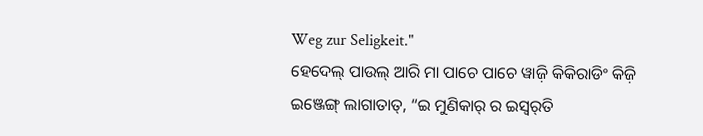Weg zur Seligkeit."
ହେଦେଲ୍‌ ପାଉଲ୍‌ ଆରି ମା ପାଚେ ପାଚେ ୱାଜ଼ି କିକିରାଡିଂ କିଜ଼ି ଇଞ୍ଜେଙ୍ଗ୍‌ ଲାଗାତାତ୍‌, “ଇ ମୁଣିକାର୍‍ ର ଇସ୍ୱର୍‌ତି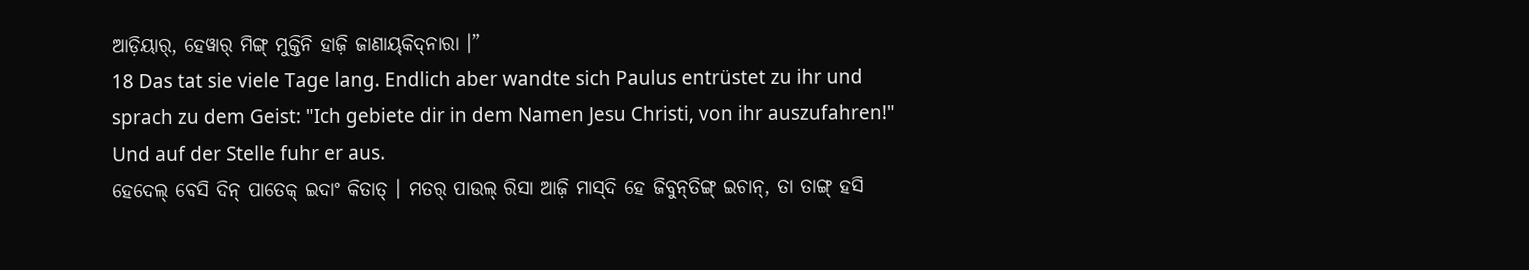ଆଡ଼ିୟାର୍‌, ହେୱାର୍‌ ମିଙ୍ଗ୍‌ ମୁକ୍ତିନି ହାଜ଼ି ଜାଣାୟ୍‍କିଦ୍‍ନାରା ।”
18 Das tat sie viele Tage lang. Endlich aber wandte sich Paulus entrüstet zu ihr und sprach zu dem Geist: "Ich gebiete dir in dem Namen Jesu Christi, von ihr auszufahren!" Und auf der Stelle fuhr er aus.
ହେଦେଲ୍‌ ବେସି ଦିନ୍‌ ପାତେକ୍‌ ଇଦାଂ କିତାତ୍‌ । ମତର୍‌ ପାଉଲ୍‌ ରିସା ଆଜ଼ି ମାସ୍‌ଦି ହେ ଜିବୁନ୍‌ତିଙ୍ଗ୍ ଇଚାନ୍‌, ତା ତାଙ୍ଗ୍‌ ହସି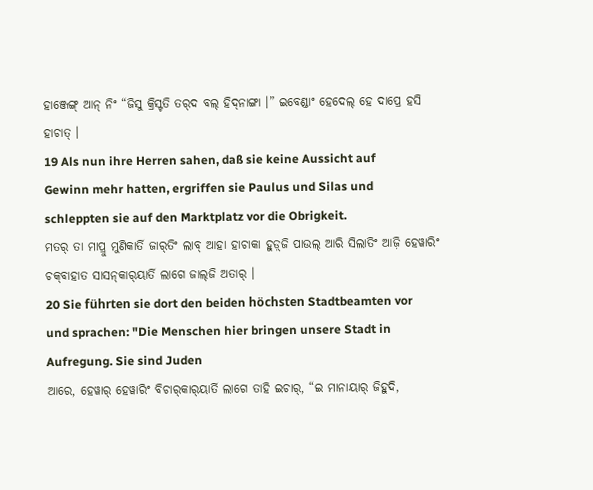ହାଞ୍ଜେଙ୍ଗ୍‌ ଆନ୍‌ ନିଂ “ଜିସୁ କ୍ରିସ୍ଟତି ତର୍‌ଦ ବଲ୍‌ ହିଦ୍‍ନାଙ୍ଗା ।” ଇବେଣ୍ଡାଂ ହେଦେଲ୍‌ ହେ ଦାପ୍ରେ ହସି ହାଚାତ୍ ।
19 Als nun ihre Herren sahen, daß sie keine Aussicht auf Gewinn mehr hatten, ergriffen sie Paulus und Silas und schleppten sie auf den Marktplatz vor die Obrigkeit.
ମତର୍‌ ତା ମାପ୍ରୁ ମୁଣିକାର୍ତି ଜାର୍‌ତିଂ ଲାବ୍‌ ଆହା ହାଚାକା ହୁଡ଼୍‌ଜି ପାଉଲ୍‌ ଆରି ସିଲାତିଂ ଆଜ଼ି ହେୱାରିଂ ଚକ୍‍ବାହାତ ସାସନ୍‍କାର୍‍ୟାର୍ତି ଲାଗେ ଜାଲ୍‍ଜି ଅତାର୍‌ ।
20 Sie führten sie dort den beiden höchsten Stadtbeamten vor und sprachen: "Die Menschen hier bringen unsere Stadt in Aufregung. Sie sind Juden
ଆରେ, ହେୱାର୍‌ ହେୱାରିଂ ବିଚାର୍‍କାର୍‍ୟାର୍ତି ଲାଗେ ତାହି ଇଚାର୍‌, “ଇ ମାନାୟାର୍‌ ଜିହୁଦି,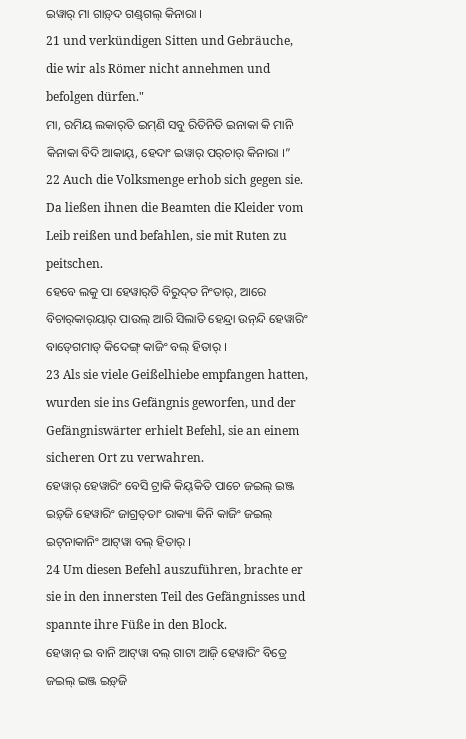ଇୱାର୍‌ ମା ଗାଡ଼୍‌ଦ ଗଣ୍ଡ୍‌ଗଲ୍‌ କିନାରା ।
21 und verkündigen Sitten und Gebräuche, die wir als Römer nicht annehmen und befolgen dürfen."
ମା, ରମିୟ ଲକାର୍‍ତି ଇମ୍‌ଣି ସବୁ ରିତିନିତି ଇନାକା କି ମାନି କିନାକା ବିଦି ଆକାୟ୍‌, ହେଦାଂ ଇୱାର୍‌ ପର୍‌ଚାର୍‌ କିନାରା ।”
22 Auch die Volksmenge erhob sich gegen sie. Da ließen ihnen die Beamten die Kleider vom Leib reißen und befahlen, sie mit Ruten zu peitschen.
ହେବେ ଲକୁ ପା ହେୱାର୍‌ତି ବିରୁଦ୍‌ତ ନିଂତାର୍, ଆରେ ବିଚାର୍‍କାର୍‍ୟାର୍‍ ପାଉଲ୍‌ ଆରି ସିଲାତି ହେନ୍ଦ୍ରା ଉନ୍‌ନ୍ଦି ହେୱାରିଂ ବାଡ୍‍ଗେମାଡ୍‍ କିଦେଙ୍ଗ୍‌ କାଜିଂ ବଲ୍‌ ହିତାର୍‌ ।
23 Als sie viele Geißelhiebe empfangen hatten, wurden sie ins Gefängnis geworfen, und der Gefängniswärter erhielt Befehl, sie an einem sicheren Ort zu verwahren.
ହେୱାର୍‌ ହେୱାରିଂ ବେସି ଟ୍ରାକି କିୟ୍‍କିତି ପାଚେ ଜଇଲ୍‌ ଇଞ୍ଜ ଇଡ଼୍‌ଜି ହେୱାରିଂ ଜାଗ୍ରତ୍‌ତାଂ ରାକ୍ୟା କିନି କାଜିଂ ଜଇଲ୍‌ ଇଟ୍‍ନାକାନିଂ ଆଟ୍‌ୱା ବଲ୍‌ ହିତାର୍‌ ।
24 Um diesen Befehl auszuführen, brachte er sie in den innersten Teil des Gefängnisses und spannte ihre Füße in den Block.
ହେୱାନ୍‌ ଇ ବାନି ଆଟ୍‌ୱା ବଲ୍‌ ଗାଟା ଆଜ଼ି ହେୱାରିଂ ବିତ୍ରେ ଜଇଲ୍‌ ଇଞ୍ଜ ଇଡ଼୍‌ଜି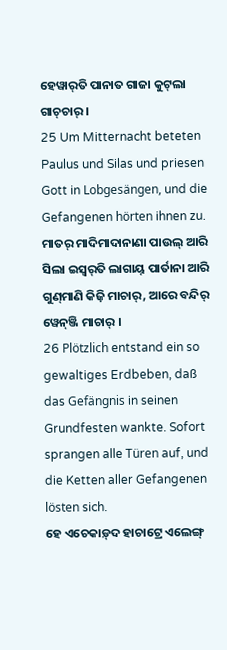ହେୱାର୍‌ତି ପାନାତ ଗାଜା କୁଟ୍‌ଲା ଗାଚ୍‌ଚାର୍‍ ।
25 Um Mitternacht beteten Paulus und Silas und priesen Gott in Lobgesängen, und die Gefangenen hörten ihnen zu.
ମାତର୍‌ ମାଦିମାଦାନାଣା ପାଉଲ୍‌ ଆରି ସିଲା ଇସ୍ୱର୍‌ତି ଲାଗାୟ୍‌ ପାର୍ତାନା ଆରି ଗୁଣ୍‍ମାଣି କିଜ଼ି ମାଚାର୍‌, ଆରେ ବନ୍ଦିର୍ ୱେନ୍‍ଞ୍ଜି ମାଚାର୍ ।
26 Plötzlich entstand ein so gewaltiges Erdbeben, daß das Gefängnis in seinen Grundfesten wankte. Sofort sprangen alle Türen auf, und die Ketten aller Gefangenen lösten sich.
ହେ ଏଚେକାଡ଼୍‌ଦ ହାଚାଟ୍ରେ ଏଲେଙ୍ଗ୍‌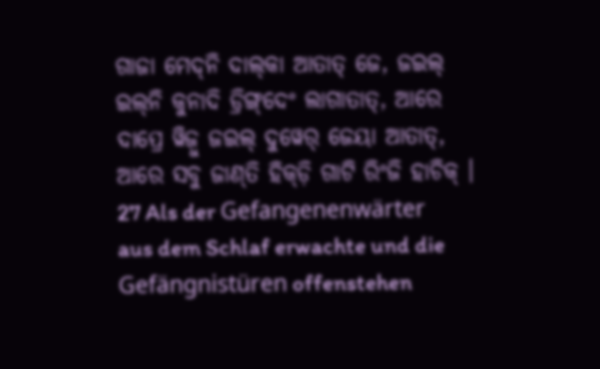ଗାଜା ମେଦ୍‌ନି ଦାଲ୍‍କା ଆତାତ୍‌ ଜେ, ଜଇଲ୍‌ ଇଲ୍‌ନି କୁନାଦି ଡ୍ରିଙ୍ଗ୍‌ଦେଂ ଲାଗାତାତ୍‌, ଆରେ ଦାପ୍ରେ ୱିଜ଼ୁ ଜଇଲ୍‌ ଦୁୱେର୍‌ ଜେୟା ଆତାତ୍‌, ଆରେ ସବୁ ଜାଣ୍‍ତି ହିକ୍‌ଡ଼ି ଗାଟି ରିଂଜି ହାଚିକ୍‌ ।
27 Als der Gefangenenwärter aus dem Schlaf erwachte und die Gefängnistüren offenstehen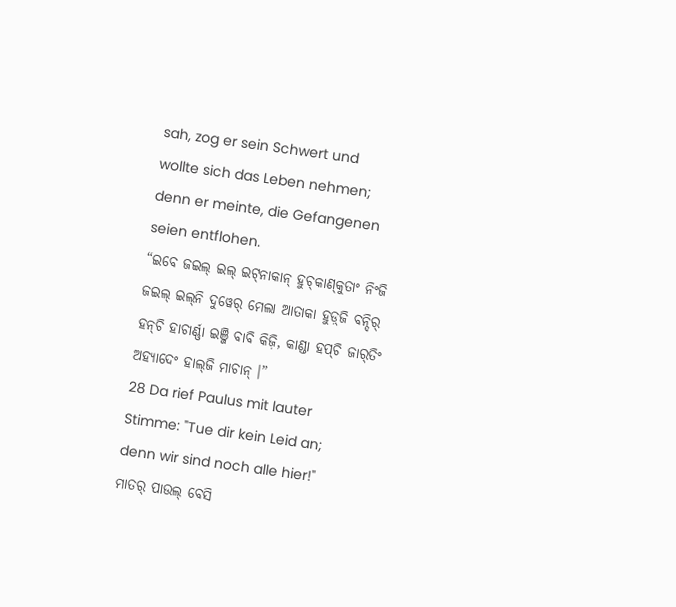sah, zog er sein Schwert und wollte sich das Leben nehmen; denn er meinte, die Gefangenen seien entflohen.
“ଇବେ ଜଇଲ୍‌ ଇଲ୍‌ ଇଟ୍‍ନାକାନ୍ ହୁଚ୍‍କାଣ୍‍କୁତାଂ ନିଂଜି ଜଇଲ୍‌ ଇଲ୍‌ନି ଦୁୱେର୍‌ ମେଲା ଆତାକା ହୁଡ଼୍‌ଜି ବନ୍ଦିର୍ ହନ୍‌ଚି ହାଚାର୍ଣ୍ଣା ଇଞ୍ଜି ବାବି କିଜ଼ି, କାଣ୍ଡା ହପ୍‍ଚି ଜାର୍‌ତିଂ ଅହ୍ୟାଦେଂ ହାଲ୍‍ଜି ମାଚାନ୍‍ ।”
28 Da rief Paulus mit lauter Stimme: "Tue dir kein Leid an; denn wir sind noch alle hier!"
ମାତର୍‌ ପାଉଲ୍‌ ବେସି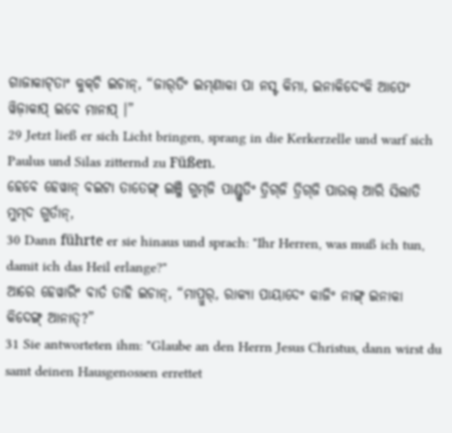ଗାଜାକାଟ୍‌ତାଂ କୁକ୍‌ଚି ଇଚାନ୍‌, “ଜାର୍‌ତିଂ ଇମ୍‌ଣାକା ପା ନସ୍ଟ କିମା, ଇନାକିଦେଂକି ଆପେଂ ୱିଜ଼ାକାପ୍ ଇବେ ମାନାପ୍‌ ।”
29 Jetzt ließ er sich Licht bringen, sprang in die Kerkerzelle und warf sich Paulus und Silas zitternd zu Füßen.
ହେବେ ହେୱାନ୍‌ ବଇଟା ତାତେଙ୍ଗ୍‌ ଇଞ୍ଜି ଗୁମ୍‌ଜି ପାଣ୍ଡ୍ରୁତିଂ ତ୍ରିଗ୍‍ଜି ତ୍ରିଗ୍‍ଜି ପାଉଲ୍‌ ଆରି ସିଲାତି ମୁମ୍‌ଦ ଗୁର୍ତାନ୍,
30 Dann führte er sie hinaus und sprach: "Ihr Herren, was muß ich tun, damit ich das Heil erlange?"
ଆରେ ହେୱାରିଂ ବାର୍ତ ତାହି ଇଚାନ୍‌, “ମାପ୍ରୁର୍, ରାକ୍ୟା ପାୟାଦେଂ କାଜିଂ ନାଙ୍ଗ୍‌ ଇନାକା କିଦେଙ୍ଗ୍‌ ଆନାତ୍‌?”
31 Sie antworteten ihm: "Glaube an den Herrn Jesus Christus, dann wirst du samt deinen Hausgenossen errettet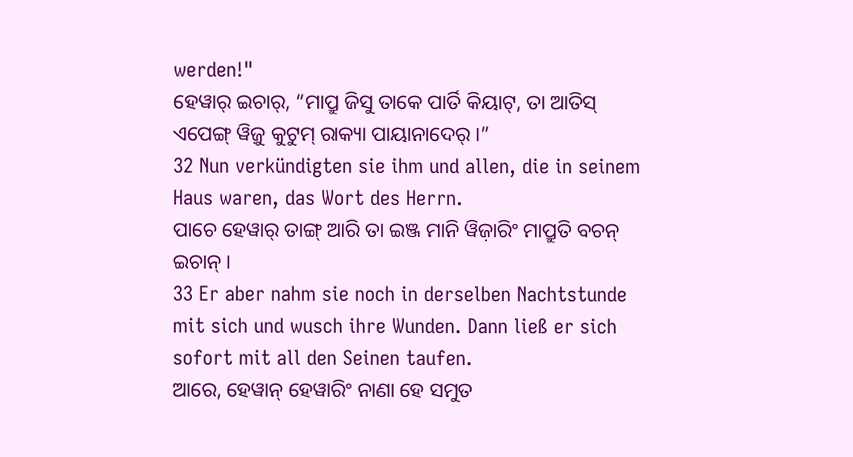werden!"
ହେୱାର୍‌ ଇଚାର୍‌, “ମାପ୍ରୁ ଜିସୁ ତାକେ ପାର୍ତି କିୟାଟ୍‌, ତା ଆତିସ୍‌ ଏପେଙ୍ଗ୍‌ ୱିଜ଼ୁ କୁଟୁମ୍‍ ରାକ୍ୟା ପାୟାନାଦେର୍‌ ।”
32 Nun verkündigten sie ihm und allen, die in seinem Haus waren, das Wort des Herrn.
ପାଚେ ହେୱାର୍‌ ତାଙ୍ଗ୍‌ ଆରି ତା ଇଞ୍ଜ ମାନି ୱିଜ଼ାରିଂ ମାପ୍ରୁତି ବଚନ୍‌ ଇଚାନ୍‌ ।
33 Er aber nahm sie noch in derselben Nachtstunde mit sich und wusch ihre Wunden. Dann ließ er sich sofort mit all den Seinen taufen.
ଆରେ, ହେୱାନ୍‌ ହେୱାରିଂ ନାଣା ହେ ସମୁତ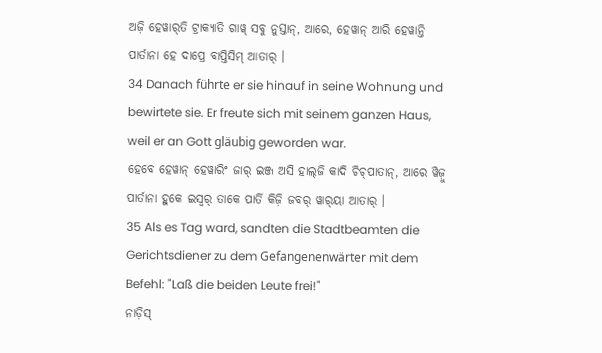ଅଜ଼ି ହେୱାର୍‌ତି ଟ୍ରାକ୍ୟାତି ଗାୱ୍‌ ସବୁ ନୁସ୍ତାନ୍, ଆରେ, ହେୱାନ୍‌ ଆରି ହେୱାନ୍ତି ପାର୍ତାନା ହେ ଦାପ୍ରେ ବାପ୍ତିସିମ୍‌ ଆତାର୍‌ ।
34 Danach führte er sie hinauf in seine Wohnung und bewirtete sie. Er freute sich mit seinem ganzen Haus, weil er an Gott gläubig geworden war.
ହେବେ ହେୱାନ୍‌ ହେୱାରିଂ ଜାର୍‌ ଇଞ୍ଜ ଅସି ହାଲ୍‍ଜି କାଦି ଚିଚ୍‌ପାତାନ୍‌, ଆରେ ୱିଜ଼ୁ ପାର୍ତାନା ହୁକେ ଇସ୍ୱର୍‌ ତାକେ ପାର୍ତି କିଜ଼ି ଜବର୍‌ ୱାର୍‌ୟା ଆତାର୍‌ ।
35 Als es Tag ward, sandten die Stadtbeamten die Gerichtsdiener zu dem Gefangenenwärter mit dem Befehl: "Laß die beiden Leute frei!"
ନାଡ଼ିସ୍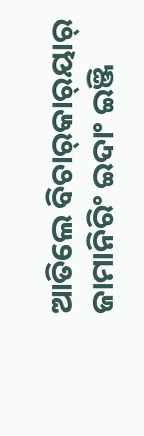ଆତିଲେ ବିଚାର୍‌କାର୍‌ୟାର୍‌ ଜାମାନିରିଂ ଇଦାଂ ଇଞ୍ଜି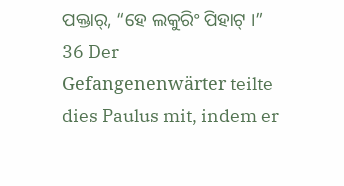ପକ୍ତାର୍‌, “ହେ ଲକୁରିଂ ପିହାଟ୍‌ ।”
36 Der Gefangenenwärter teilte dies Paulus mit, indem er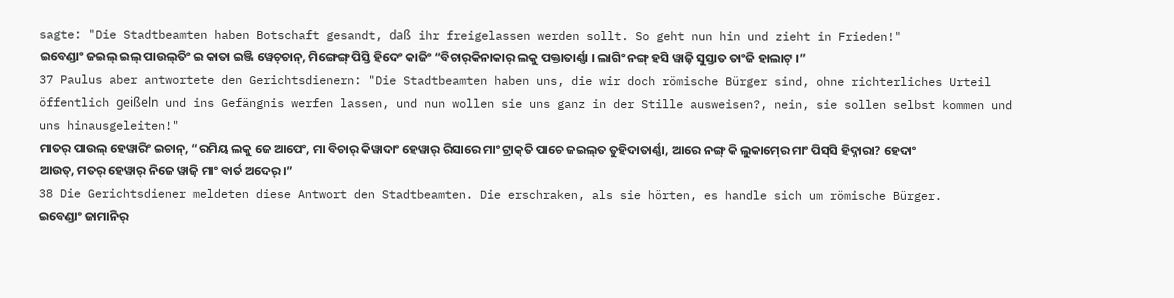sagte: "Die Stadtbeamten haben Botschaft gesandt, daß ihr freigelassen werden sollt. So geht nun hin und zieht in Frieden!"
ଇବେଣ୍ଡାଂ ଜଇଲ୍‌ ଇଲ୍‌ ପାଉଲ୍‌ତିଂ ଇ କାତା ଇଞ୍ଜି ୱେଚ୍‌ଚାନ୍‌, ମିଙ୍ଗେଙ୍ଗ୍‌ ପିସ୍ତି ହିଦେଂ କାଜିଂ “ବିଚାର୍‌କିନାକାର୍‌ ଲକୁ ପକ୍ତାତାର୍ଣ୍ଣା । ଲାଗିଂ ନଙ୍ଗ୍‌ ହସି ୱାଜ଼ି ସୁସ୍ତାତ ତାଂଜି ହାଲାଟ୍‌ ।”
37 Paulus aber antwortete den Gerichtsdienern: "Die Stadtbeamten haben uns, die wir doch römische Bürger sind, ohne richterliches Urteil öffentlich geißeln und ins Gefängnis werfen lassen, und nun wollen sie uns ganz in der Stille ausweisen?, nein, sie sollen selbst kommen und uns hinausgeleiten!"
ମାତର୍‌ ପାଉଲ୍‌ ହେୱାରିଂ ଇଚାନ୍‌, “ରମିୟ ଲକୁ ଜେ ଆପେଂ, ମା ବିଚାର୍‌ କିୱାଦାଂ ହେୱାର୍‌ ରିସାରେ ମାଂ ଟ୍ରାକ୍‍ତି ପାଚେ ଜଇଲ୍‌ତ ତୁହିଦାତାର୍ଣ୍ଣା, ଆରେ ନଙ୍ଗ୍‌ କି ଲୁକାମ୍‍ରେ ମାଂ ପିସ୍‌ସି ହିଦ୍ନାରା? ହେଦାଂ ଆଉତ୍‌, ମତର୍‌ ହେୱାର୍‌ ନିଜେ ୱାଜ଼ି ମାଂ ବାର୍ତ ଅଦେର୍ ।”
38 Die Gerichtsdiener meldeten diese Antwort den Stadtbeamten. Die erschraken, als sie hörten, es handle sich um römische Bürger.
ଇବେଣ୍ଡାଂ ଜାମାନିର୍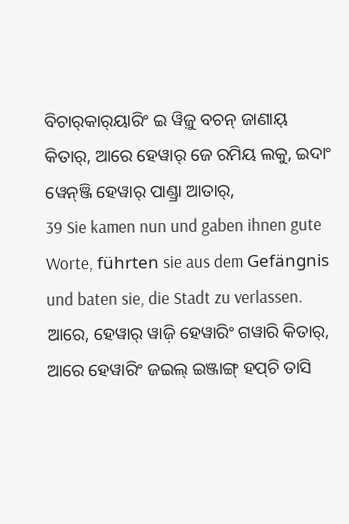ବିଚାର୍‍କାର୍‍ୟାରିଂ ଇ ୱିଜ଼ୁ ବଚନ୍‌ ଜାଣାୟ୍‌ କିତାର୍‌, ଆରେ ହେୱାର୍‌ ଜେ ରମିୟ ଲକୁ, ଇଦାଂ ୱେନ୍‌ଞ୍ଜି ହେୱାର୍‌ ପାଣ୍ଡ୍ରା ଆତାର୍‌,
39 Sie kamen nun und gaben ihnen gute Worte, führten sie aus dem Gefängnis und baten sie, die Stadt zu verlassen.
ଆରେ, ହେୱାର୍‌ ୱାଜ଼ି ହେୱାରିଂ ଗୱାରି କିତାର୍‌, ଆରେ ହେୱାରିଂ ଜଇଲ୍‌ ଇଞ୍ଜାଙ୍ଗ୍‌ ହପ୍‍ଚି ତାସି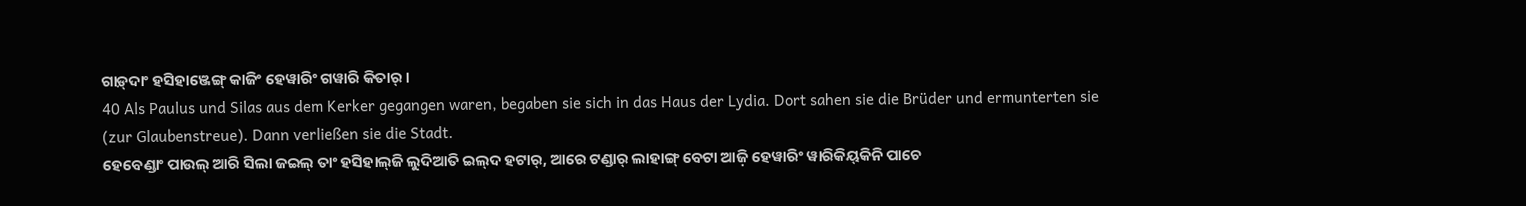ଗାଡ଼୍‌ଦାଂ ହସିହାଞ୍ଜେଙ୍ଗ୍ କାଜିଂ ହେୱାରିଂ ଗୱାରି କିତାର୍‌ ।
40 Als Paulus und Silas aus dem Kerker gegangen waren, begaben sie sich in das Haus der Lydia. Dort sahen sie die Brüder und ermunterten sie (zur Glaubenstreue). Dann verließen sie die Stadt.
ହେବେଣ୍ଡାଂ ପାଉଲ୍‌ ଆରି ସିଲା ଜଇଲ୍‌ ତାଂ ହସିହାଲ୍‍ଜି ଲୁଦିଆତି ଇଲ୍‌ଦ ହଟାର୍, ଆରେ ଟଣ୍ଡାର୍‌ ଲାହାଙ୍ଗ୍‌ ବେଟା ଆଜ଼ି ହେୱାରିଂ ୱାରିକିୟ୍‌କିନି ପାଚେ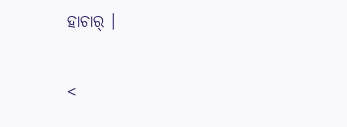ହାଚାର୍‌ ।

<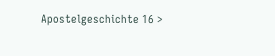Apostelgeschichte 16 >